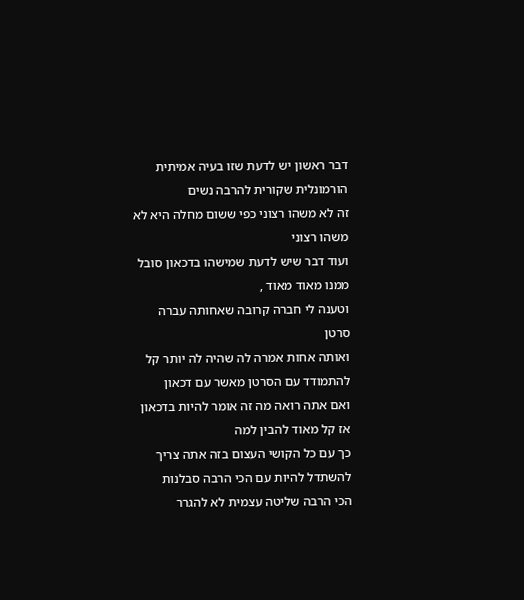דבר ראשון יש לדעת שזו בעיה אמיתית הורמונלית שקורית להרבה נשים
זה לא משהו רצוני כפי ששום מחלה היא לא משהו רצוני
ועוד דבר שיש לדעת שמישהו בדכאון סובל ממנו מאוד מאוד ,
וטענה לי חברה קרובה שאחותה עברה סרטן
ואותה אחות אמרה לה שהיה לה יותר קל להתמודד עם הסרטן מאשר עם דכאון
ואם אתה רואה מה זה אומר להיות בדכאון אז קל מאוד להבין למה
כך עם כל הקושי העצום בזה אתה צריך להשתדל להיות עם הכי הרבה סבלנות
הכי הרבה שליטה עצמית לא להגרר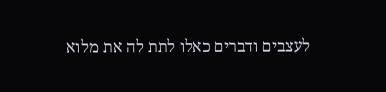לעצבים ודברים כאלו לתת לה את מלוא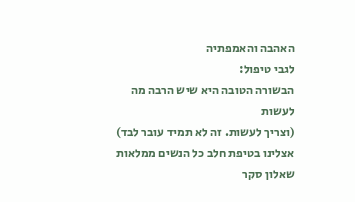האהבה והאמפתיה
לגבי טיפול:
הבשורה הטובה היא שיש הרבה מה לעשות
(וצריך לעשות. זה לא תמיד עובר לבד)
אצלינו בטיפת חלב כל הנשים ממלאות שאלון סקר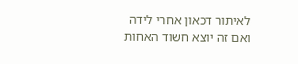לאיתור דכאון אחרי לידה
ואם זה יוצא חשוד האחות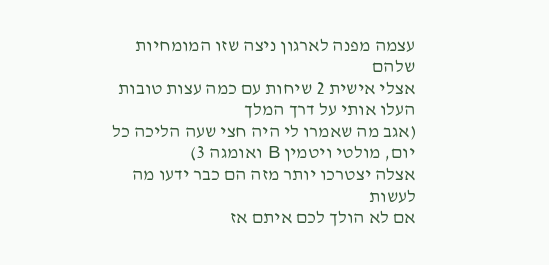עצמה מפנה לארגון ניצה שזו המומחיות שלהם
אצלי אישית 2 שיחות עם כמה עצות טובות העלו אותי על דרך המלך
(אגב מה שאמרו לי היה חצי שעה הליכה כל יום, מולטי ויטמין B ואומגה 3)
אצלה יצטרכו יותר מזה הם כבר ידעו מה לעשות
אם לא הולך לכם איתם אז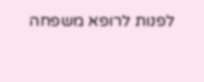לפנות לרופא משפחה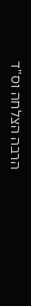הרבה הצלחה וס"ד